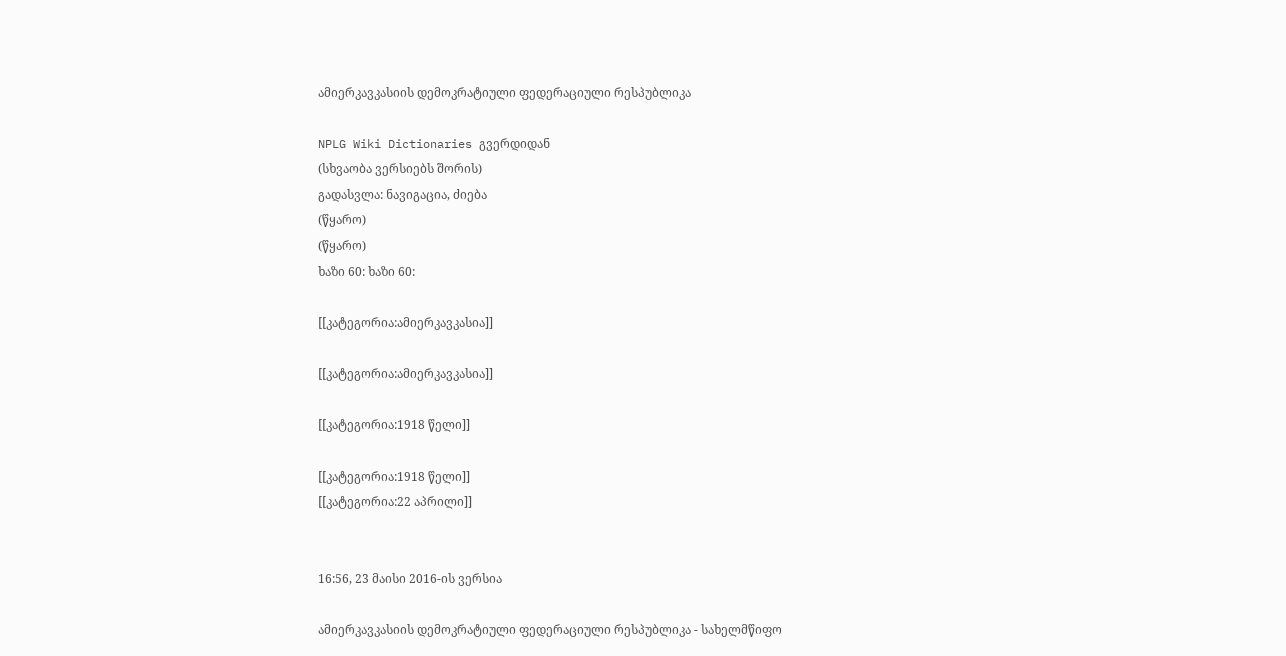ამიერკავკასიის დემოკრატიული ფედერაციული რესპუბლიკა

NPLG Wiki Dictionaries გვერდიდან
(სხვაობა ვერსიებს შორის)
გადასვლა: ნავიგაცია, ძიება
(წყარო)
(წყარო)
ხაზი 60: ხაზი 60:

[[კატეგორია:ამიერკავკასია]]

[[კატეგორია:ამიერკავკასია]]

[[კატეგორია:1918 წელი]]

[[კატეგორია:1918 წელი]]
[[კატეგორია:22 აპრილი]]


16:56, 23 მაისი 2016-ის ვერსია

ამიერკავკასიის დემოკრატიული ფედერაციული რესპუბლიკა - სახელმწიფო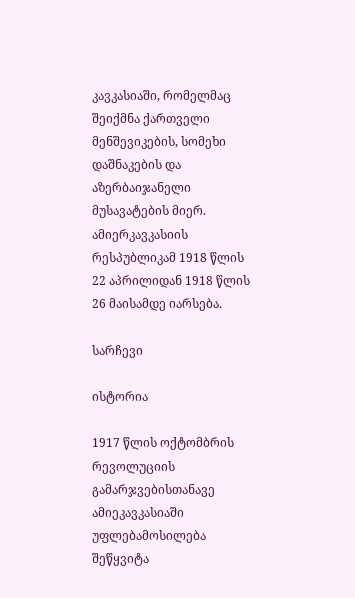კავკასიაში, რომელმაც შეიქმნა ქართველი მენშევიკების, სომეხი დაშნაკების და აზერბაიჯანელი მუსავატების მიერ. ამიერკავკასიის რესპუბლიკამ 1918 წლის 22 აპრილიდან 1918 წლის 26 მაისამდე იარსება.

სარჩევი

ისტორია

1917 წლის ოქტომბრის რევოლუციის გამარჯვებისთანავე ამიეკავკასიაში უფლებამოსილება შეწყვიტა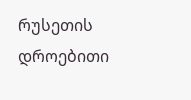რუსეთის დროებითი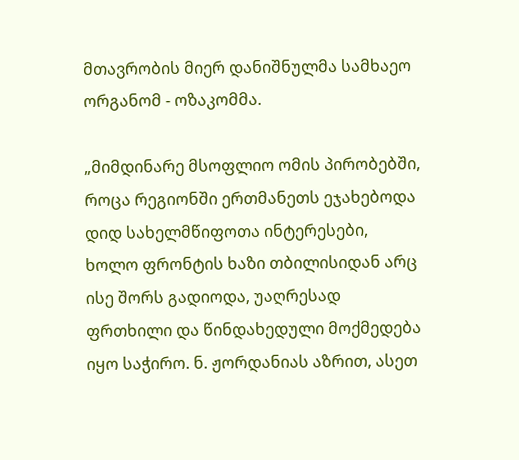მთავრობის მიერ დანიშნულმა სამხაეო ორგანომ - ოზაკომმა.

„მიმდინარე მსოფლიო ომის პირობებში, როცა რეგიონში ერთმანეთს ეჯახებოდა დიდ სახელმწიფოთა ინტერესები, ხოლო ფრონტის ხაზი თბილისიდან არც ისე შორს გადიოდა, უაღრესად ფრთხილი და წინდახედული მოქმედება იყო საჭირო. ნ. ჟორდანიას აზრით, ასეთ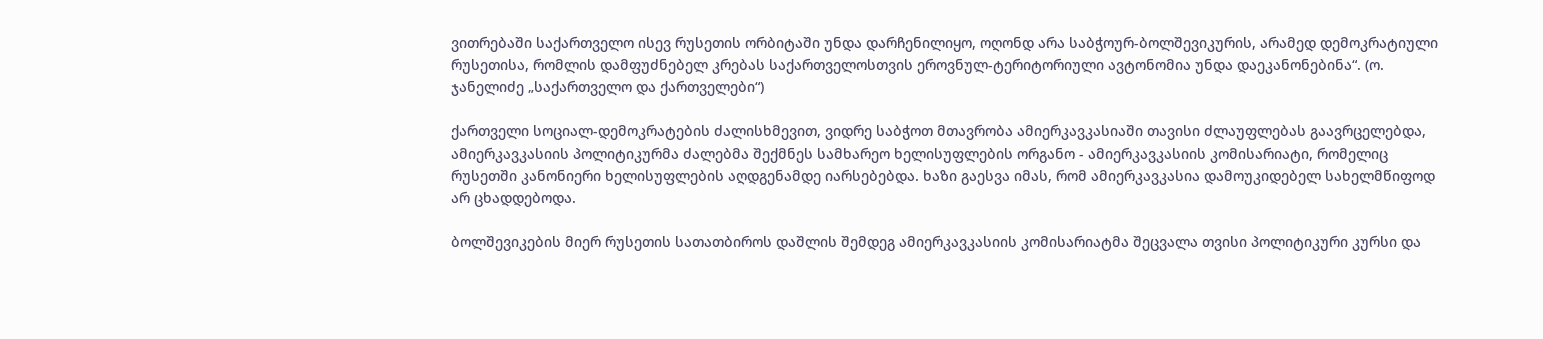ვითრებაში საქართველო ისევ რუსეთის ორბიტაში უნდა დარჩენილიყო, ოღონდ არა საბჭოურ-ბოლშევიკურის, არამედ დემოკრატიული რუსეთისა, რომლის დამფუძნებელ კრებას საქართველოსთვის ეროვნულ-ტერიტორიული ავტონომია უნდა დაეკანონებინა“. (ო. ჯანელიძე „საქართველო და ქართველები“)

ქართველი სოციალ-დემოკრატების ძალისხმევით, ვიდრე საბჭოთ მთავრობა ამიერკავკასიაში თავისი ძლაუფლებას გაავრცელებდა, ამიერკავკასიის პოლიტიკურმა ძალებმა შექმნეს სამხარეო ხელისუფლების ორგანო - ამიერკავკასიის კომისარიატი, რომელიც რუსეთში კანონიერი ხელისუფლების აღდგენამდე იარსებებდა. ხაზი გაესვა იმას, რომ ამიერკავკასია დამოუკიდებელ სახელმწიფოდ არ ცხადდებოდა.

ბოლშევიკების მიერ რუსეთის სათათბიროს დაშლის შემდეგ ამიერკავკასიის კომისარიატმა შეცვალა თვისი პოლიტიკური კურსი და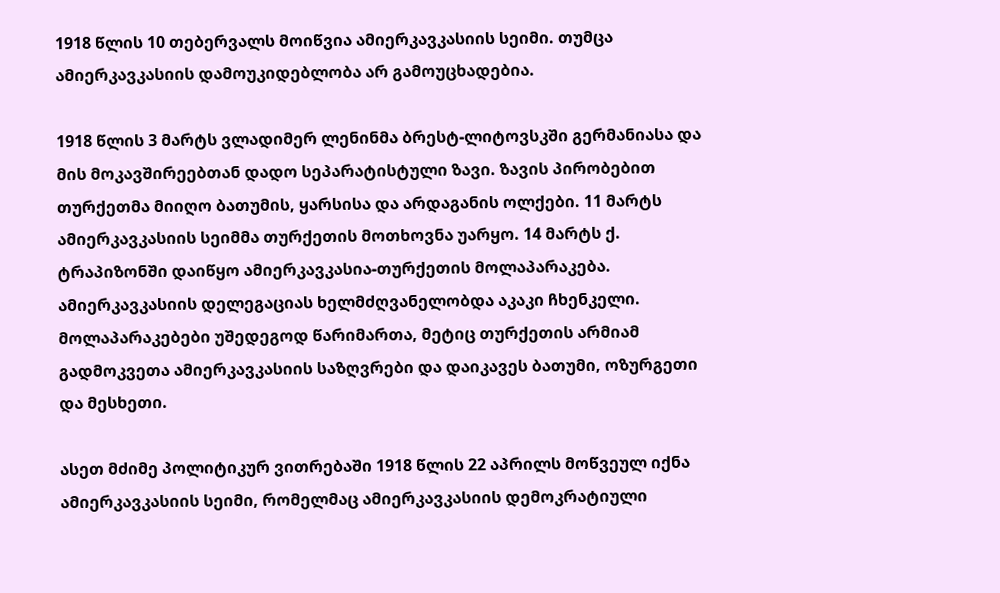1918 წლის 10 თებერვალს მოიწვია ამიერკავკასიის სეიმი. თუმცა ამიერკავკასიის დამოუკიდებლობა არ გამოუცხადებია.

1918 წლის 3 მარტს ვლადიმერ ლენინმა ბრესტ-ლიტოვსკში გერმანიასა და მის მოკავშირეებთან დადო სეპარატისტული ზავი. ზავის პირობებით თურქეთმა მიიღო ბათუმის, ყარსისა და არდაგანის ოლქები. 11 მარტს ამიერკავკასიის სეიმმა თურქეთის მოთხოვნა უარყო. 14 მარტს ქ. ტრაპიზონში დაიწყო ამიერკავკასია-თურქეთის მოლაპარაკება. ამიერკავკასიის დელეგაციას ხელმძღვანელობდა აკაკი ჩხენკელი. მოლაპარაკებები უშედეგოდ წარიმართა, მეტიც თურქეთის არმიამ გადმოკვეთა ამიერკავკასიის საზღვრები და დაიკავეს ბათუმი, ოზურგეთი და მესხეთი.

ასეთ მძიმე პოლიტიკურ ვითრებაში 1918 წლის 22 აპრილს მოწვეულ იქნა ამიერკავკასიის სეიმი, რომელმაც ამიერკავკასიის დემოკრატიული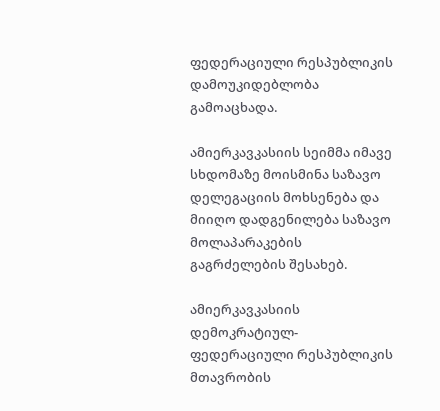ფედერაციული რესპუბლიკის დამოუკიდებლობა გამოაცხადა.

ამიერკავკასიის სეიმმა იმავე სხდომაზე მოისმინა საზავო დელეგაციის მოხსენება და მიიღო დადგენილება საზავო მოლაპარაკების გაგრძელების შესახებ.

ამიერკავკასიის დემოკრატიულ-ფედერაციული რესპუბლიკის მთავრობის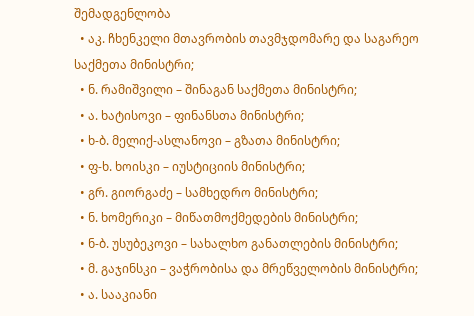შემადგენლობა
  • აკ. ჩხენკელი მთავრობის თავმჯდომარე და საგარეო საქმეთა მინისტრი;
  • ნ. რამიშვილი – შინაგან საქმეთა მინისტრი;
  • ა. ხატისოვი – ფინანსთა მინისტრი;
  • ხ-ბ. მელიქ-ასლანოვი – გზათა მინისტრი;
  • ფ-ხ. ხოისკი – იუსტიციის მინისტრი;
  • გრ. გიორგაძე – სამხედრო მინისტრი;
  • ნ. ხომერიკი – მიწათმოქმედების მინისტრი;
  • ნ-ბ. უსუბეკოვი – სახალხო განათლების მინისტრი;
  • მ. გაჯინსკი – ვაჭრობისა და მრეწველობის მინისტრი;
  • ა. სააკიანი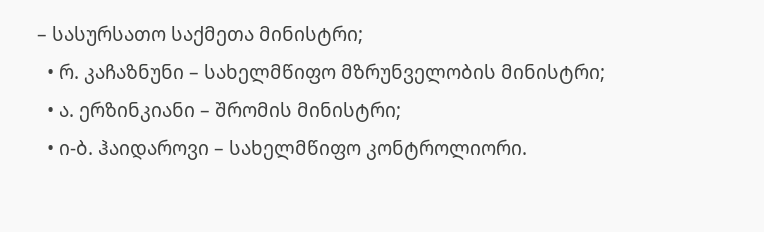– სასურსათო საქმეთა მინისტრი;
  • რ. კაჩაზნუნი – სახელმწიფო მზრუნველობის მინისტრი;
  • ა. ერზინკიანი – შრომის მინისტრი;
  • ი-ბ. ჰაიდაროვი – სახელმწიფო კონტროლიორი.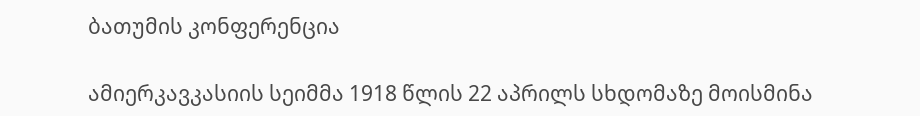ბათუმის კონფერენცია

ამიერკავკასიის სეიმმა 1918 წლის 22 აპრილს სხდომაზე მოისმინა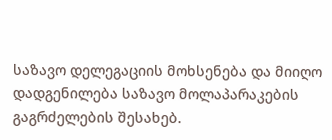საზავო დელეგაციის მოხსენება და მიიღო დადგენილება საზავო მოლაპარაკების გაგრძელების შესახებ.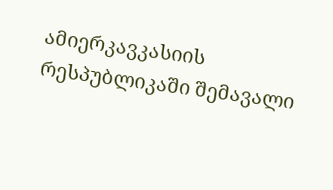ამიერკავკასიის რესპუბლიკაში შემავალი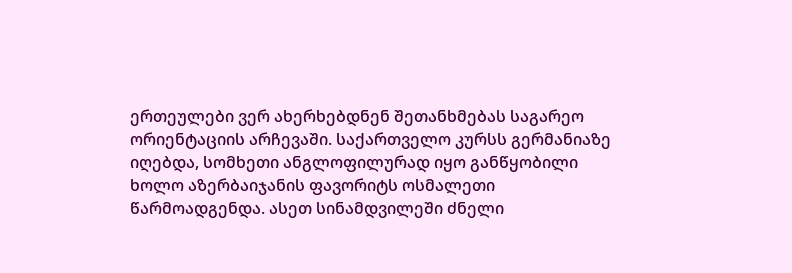ერთეულები ვერ ახერხებდნენ შეთანხმებას საგარეო ორიენტაციის არჩევაში. საქართველო კურსს გერმანიაზე იღებდა, სომხეთი ანგლოფილურად იყო განწყობილი ხოლო აზერბაიჯანის ფავორიტს ოსმალეთი წარმოადგენდა. ასეთ სინამდვილეში ძნელი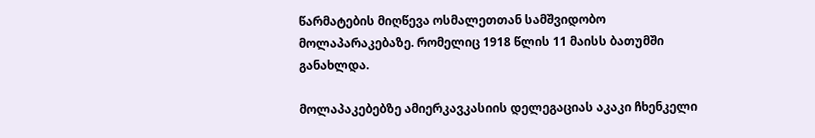წარმატების მიღწევა ოსმალეთთან სამშვიდობო მოლაპარაკებაზე. რომელიც 1918 წლის 11 მაისს ბათუმში განახლდა.

მოლაპაკებებზე ამიერკავკასიის დელეგაციას აკაკი ჩხენკელი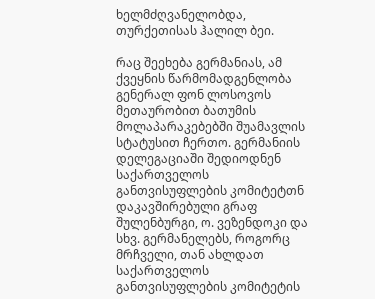ხელმძღვანელობდა, თურქეთისას ჰალილ ბეი.

რაც შეეხება გერმანიას, ამ ქვეყნის წარმომადგენლობა გენერალ ფონ ლოსოვოს მეთაურობით ბათუმის მოლაპარაკებებში შუამავლის სტატუსით ჩერთო. გერმანიის დელეგაციაში შედიოდნენ საქართველოს განთვისუფლების კომიტეტთნ დაკავშირებული გრაფ შულენბურგი, ო. ვეზენდოკი და სხვ. გერმანელებს, როგორც მრჩველი, თან ახლდათ საქართველოს განთვისუფლების კომიტეტის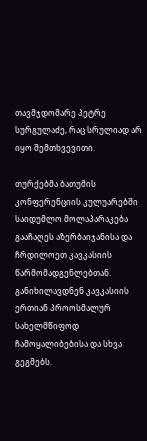თავმჯდომარე პეტრე სურგულაძე, რაც სრულიად არ იყო შემთხვევითი.

თურქებმა ბათუმის კონფერენციის კულუარებში საიდუმლო მოლაპარაკება გააჩაღეს აზერბაიჯანისა და ჩრდილოეთ კავკასიის წარმომადგენლებთან. განიხილავდნენ კავკასიის ერთიან პროოსმალურ სახელმწიფოდ ჩამოყალიბებისა და სხვა გეგმებს.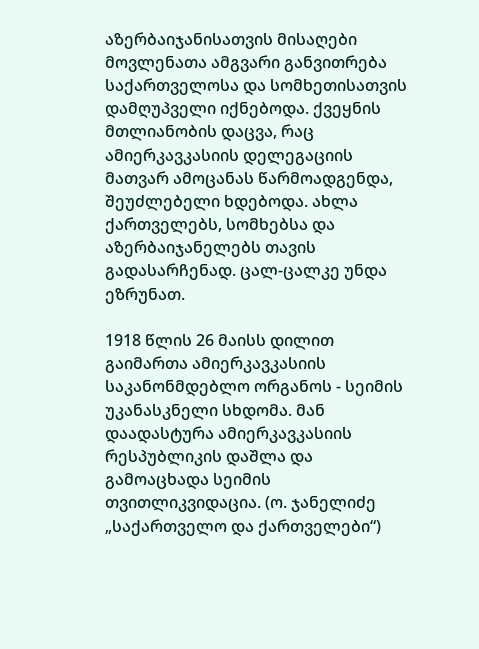აზერბაიჯანისათვის მისაღები მოვლენათა ამგვარი განვითრება საქართველოსა და სომხეთისათვის დამღუპველი იქნებოდა. ქვეყნის მთლიანობის დაცვა, რაც ამიერკავკასიის დელეგაციის მათვარ ამოცანას წარმოადგენდა, შეუძლებელი ხდებოდა. ახლა ქართველებს, სომხებსა და აზერბაიჯანელებს თავის გადასარჩენად. ცალ-ცალკე უნდა ეზრუნათ.

1918 წლის 26 მაისს დილით გაიმართა ამიერკავკასიის საკანონმდებლო ორგანოს - სეიმის უკანასკნელი სხდომა. მან დაადასტურა ამიერკავკასიის რესპუბლიკის დაშლა და გამოაცხადა სეიმის თვითლიკვიდაცია. (ო. ჯანელიძე „საქართველო და ქართველები“)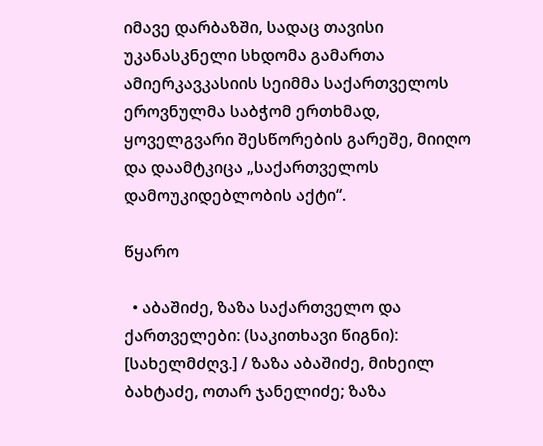იმავე დარბაზში, სადაც თავისი უკანასკნელი სხდომა გამართა ამიერკავკასიის სეიმმა საქართველოს ეროვნულმა საბჭომ ერთხმად, ყოველგვარი შესწორების გარეშე, მიიღო და დაამტკიცა „საქართველოს დამოუკიდებლობის აქტი“.

წყარო

  • აბაშიძე, ზაზა საქართველო და ქართველები: (საკითხავი წიგნი): [სახელმძღვ.] / ზაზა აბაშიძე, მიხეილ ბახტაძე, ოთარ ჯანელიძე; ზაზა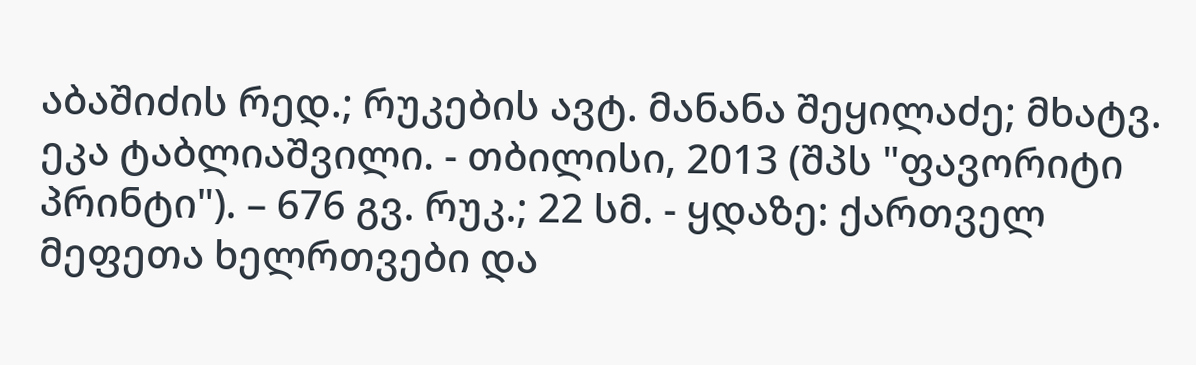აბაშიძის რედ.; რუკების ავტ. მანანა შეყილაძე; მხატვ. ეკა ტაბლიაშვილი. - თბილისი, 2013 (შპს "ფავორიტი პრინტი"). – 676 გვ. რუკ.; 22 სმ. - ყდაზე: ქართველ მეფეთა ხელრთვები და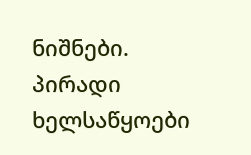ნიშნები.
პირადი ხელსაწყოები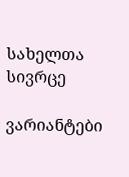სახელთა სივრცე

ვარიანტები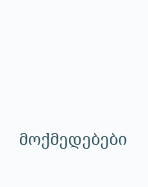მოქმედებები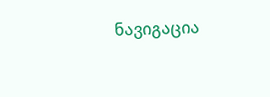ნავიგაცია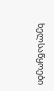ხელსაწყოები